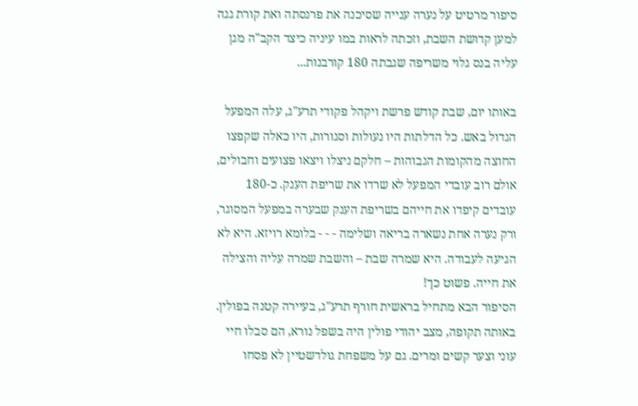סיפור מרטיט על נערה ענייה שסיכנה את פרנסתה ואת קורת גגה למען קדושת השבת, וזכתה לראות במו עיניה כיצד הקב"ה מגן עליה בנס גלוי משריפה שגבתה 180 קורבנות...

באותו יום, שבת קודש פרשת ויקהל פקודי תרע"ג, עלה המפעל הגדול באש. כל הדלתות היו נעולות וסגורות, היו כאלה שקפצו החוצה מהקומות הגבוהות – חלקם ניצלו ויצאו פצועים וחבולים, אולם רוב עובדי המפעל לא שרדו את שריפת הענק. כ-180 עובדים קיפדו את חייהם בשריפת הענק שבערה במפעל המסוגר, ורק נערה אחת נשארה בריאה ושלימה - - - בלומא רויזא. היא לא הגיעה לעבודה. היא שמרה שבת – והשבת שמרה עליה והצילה את חייה. פשוט כך!
הסיפור הבא מתחיל בראשית חורף תרע"ג, בעיירה קטנה בפולין. באותה תקופה, מצב יהודי פולין היה בשפל נורא, הם סבלו חיי עוני וצער קשים ומרים. גם על משפחת גולדשטיין לא פסחו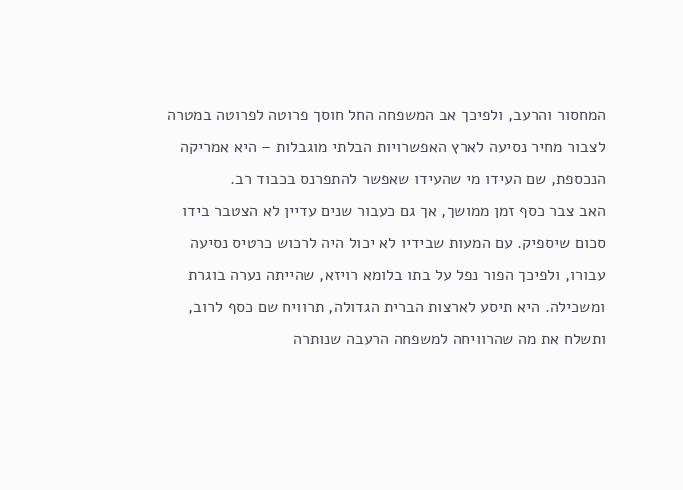המחסור והרעב, ולפיכך אב המשפחה החל חוסך פרוטה לפרוטה במטרה לצבור מחיר נסיעה לארץ האפשרויות הבלתי מוגבלות – היא אמריקה הנכספת, שם העידו מי שהעידו שאפשר להתפרנס בכבוד רב.
האב צבר כסף זמן ממושך, אך גם כעבור שנים עדיין לא הצטבר בידו סכום שיספיק. עם המעות שבידיו לא יכול היה לרכוש כרטיס נסיעה עבורו, ולפיכך הפור נפל על בתו בלומא רויזא, שהייתה נערה בוגרת ומשכילה. היא תיסע לארצות הברית הגדולה, תרוויח שם כסף לרוב, ותשלח את מה שהרוויחה למשפחה הרעבה שנותרה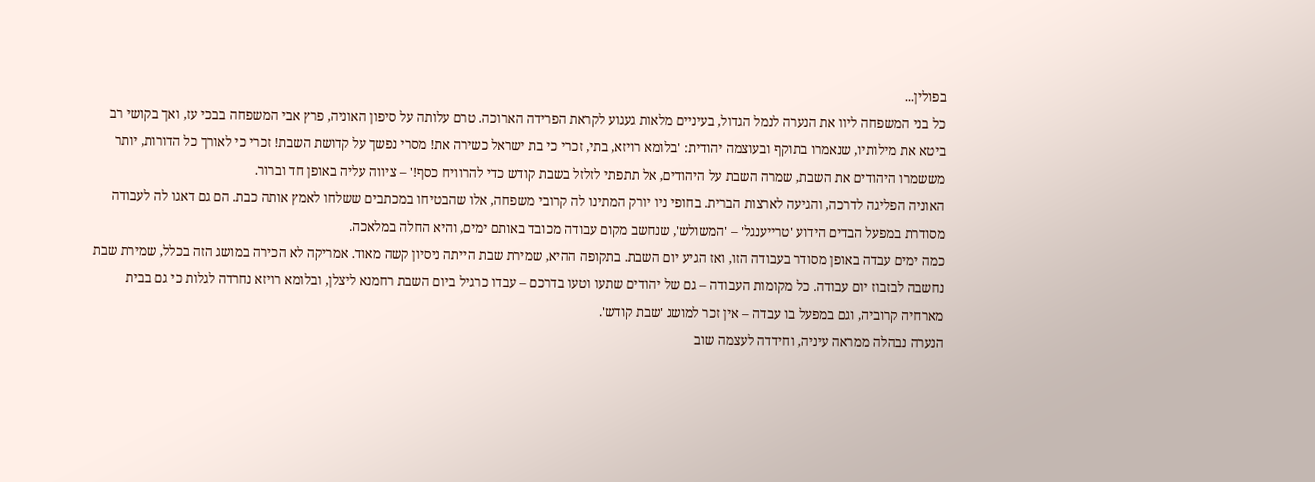בפולין...
כל בני המשפחה ליוו את הנערה לנמל הגדול, בעיניים מלאות געגוע לקראת הפרידה הארוכה. טרם עלותה על סיפון האוניה, פרץ אבי המשפחה בבכי עז, ואך בקושי רב ביטא את מילותיו, שנאמרו בתוקף ובעוצמה יהודית: 'בלומא רויזא, בתי, זכרי כי בת ישראל כשירה את! מסרי נפשך על קדושת השבת! זכרי כי לאורך כל הדורות, יותר מששמרו היהודים את השבת, שמרה השבת על היהודים, אל תתפתי לזלזל בשבת קודש כדי להרוויח כסף!' – ציווה עליה באופן חד וברור.
האוניה הפליגה לדרכה, והגיעה לארצות הברית. בחופי ניו יורק המתינו לה קרובי משפחה, אלו שהבטיחו במכתבים ששלחו לאמץ אותה כבת. הם גם דאגו לה לעבודה מסודרת במפעל הבדים הידוע 'טרייענגל' – 'המשולש', שנחשב מקום עבודה מכובד באותם ימים, והיא החלה במלאכה.
כמה ימים עבדה באופן מסודר בעבודה הזו, ואז הגיע יום השבת. בתקופה ההיא, שמירת שבת הייתה ניסיון קשה מאוד. אמריקה לא הכירה במושג הזה בכלל, שמירת שבת נחשבה לבזבוז יום עבודה. כל מקומות העבודה – גם של יהודים שתעו וטעו בדרכם – עבדו כרגיל ביום השבת רחמנא ליצלן, ובלומא רויזא נחרדה לגלות כי גם בבית מארחיה קרוביה, וגם במפעל בו עבדה – אין זכר למושג 'שבת קודש'.
הנערה נבהלה ממראה עיניה, וחידדה לעצמה שוב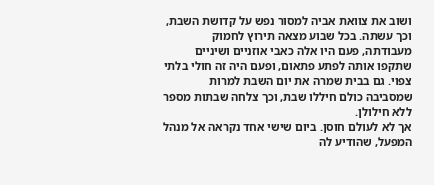ושוב את צוואת אביה למסור נפש על קדושת השבת, וכך עשתה. בכל שבוע מצאה תירוץ לחמוק מעבודתה, פעם היו אלה כאבי אוזניים ושיניים שתקפו אותה לפתע פתאום, ופעם היה זה חולי בלתי צפוי. גם בבית שמרה את יום השבת למרות שמסביבה כולם חיללו שבת, וכך צלחה שבתות מספר ללא חילולן.
אך לא לעולם חוסן. ביום שישי אחד נקראה אל מנהל המפעל, שהודיע לה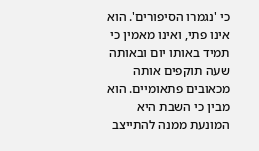כי 'נגמרו הסיפורים'. הוא אינו פתי, ואינו מאמין כי תמיד באותו יום ובאותה שעה תוקפים אותה מכאובים פתאומיים. הוא מבין כי השבת היא המונעת ממנה להתייצב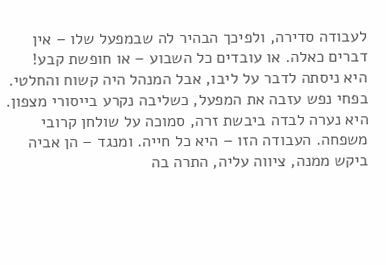לעבודה סדירה, ולפיכך הבהיר לה שבמפעל שלו – אין דברים כאלה. או עובדים כל השבוע – או חופשת קבע!
היא ניסתה לדבר על ליבו, אבל המנהל היה קשוח והחלטי. בפחי נפש עזבה את המפעל, כשליבה נקרע בייסורי מצפון. היא נערה לבדה ביבשת זרה, סמוכה על שולחן קרובי משפחה. העבודה הזו – היא כל חייה. ומנגד – הן אביה ביקש ממנה, ציווה עליה, התרה בה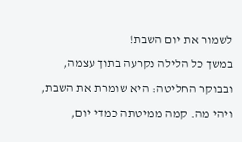לשמור את יום השבת!
במשך כל הלילה נקרעה בתוך עצמה, ובבוקר החליטה: היא שומרת את השבת, ויהי מה. קמה ממיטתה כמדי יום,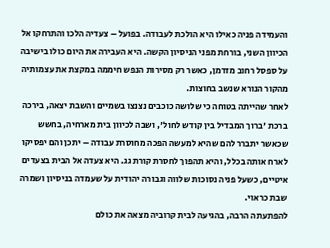והעמידה פניה כאילו היא הולכת לעבודה. בפועל – צעדיה הלכו והתרחקו אל הכיוון השני, בורחת מפני הניסיון הקשה. היא העבירה את היום כולו בישיבה על ספסל רחוב מזדמן, כאשר רק מסירות הנפש חיממה במקצת את עצמותיה מהקור הנורא שנשב בחוצות.
לאחר שהייתה בטוחה כי שלושה כוכבים נצנצו בשמיים והשבת יצאה, בירכה ברכת 'ברוך המבדיל בין קודש לחול', ושבה לכיוון בית מארחיה, בחשש שכאשר יתברר להם שהיא למעשה הפכה מחוסרת עבודה – יתכן והם יפסיקו לארח אותה בכלל, והיא תהפוך לחסרת קורת גג. היא צעדה אל הבית בצעדים איטיים, כשעל פניה נסוכות שלווה וגבורה יהודית על שעמדה בניסיון ושמרה שבת כראוי.
להפתעתה הרבה, בהגיעה לבית קרוביה מצאה את כולם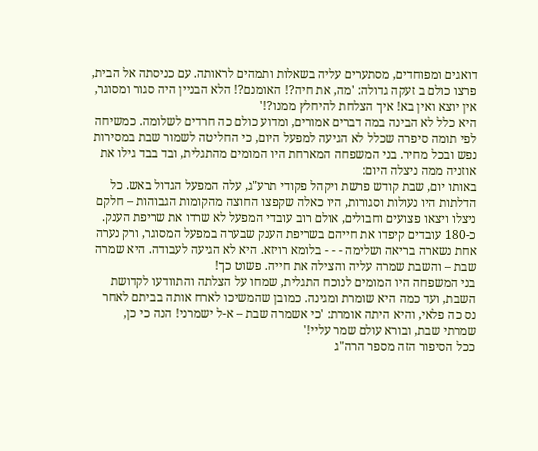דואגים ומפוחדים, מסתערים עליה בשאלות ותמהים לראותה. עם כניסתה אל הבית, פרצו כולם ב זעקה גדולה: 'מה, את חיה?! האומנם?! הלא הבניין היה סגור ומסוגר, אין יוצא ואין בא! איך הצלחת להיחלץ ממנו?!'
היא כלל לא הבינה במה דברים אמורים, ומדוע כולם כה חרדים לשלומה. כמשיחה לפי תומה סיפרה שכלל לא הגיעה למפעל היום, כי החליטה לשמור שבת במסירות נפש ובכל מחיר. בני המשפחה המארחת היו המומים מהתגלית, ובד בבד גילו את אוזניה ממה ניצלה היום:
באותו יום, שבת קודש פרשת ויקהל פקודי תרע"ג, עלה המפעל הגדול באש. כל הדלתות היו נעולות וסגורות, היו כאלה שקפצו החוצה מהקומות הגבוהות – חלקם ניצלו ויצאו פצועים וחבולים, אולם רוב עובדי המפעל לא שרדו את שריפת הענק. כ-180 עובדים קיפדו את חייהם בשריפת הענק שבערה במפעל המסוגר, ורק נערה אחת נשארה בריאה ושלימה - - - בלומא רויזא. היא לא הגיעה לעבודה. היא שמרה שבת – והשבת שמרה עליה והצילה את חייה. פשוט כך!
בני המשפחה היו המומים לנוכח התגלית, שמחו על הצלתה והתוודעו לקדושת השבת, ועד כמה היא שומרת ומגינה. כמובן שהמשיכו לארח אותה בביתם לאחר נס כה פלאי, והיא היתה אומרת: 'כי אשמרה שבת – א-ל ישמרני! הנה כי כן, שמרתי שבת, ובורא עולם שמר עליי!'
ככל הסיפור הזה מספר הרה"ג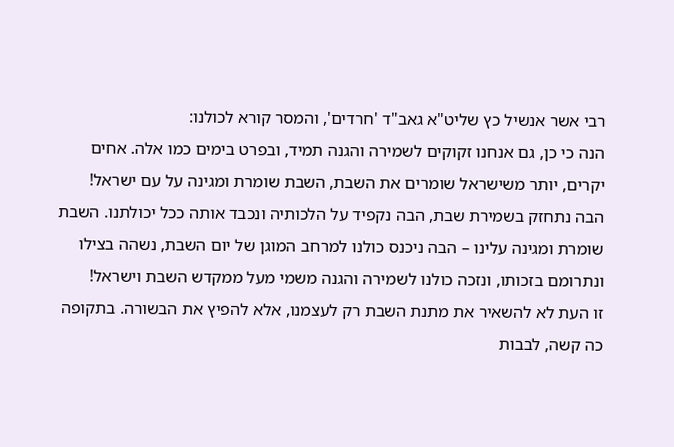רבי אשר אנשיל כץ שליט"א גאב"ד 'חרדים', והמסר קורא לכולנו:
הנה כי כן, גם אנחנו זקוקים לשמירה והגנה תמיד, ובפרט בימים כמו אלה. אחים יקרים, יותר משישראל שומרים את השבת, השבת שומרת ומגינה על עם ישראל! הבה נתחזק בשמירת שבת, הבה נקפיד על הלכותיה ונכבד אותה ככל יכולתנו. השבת שומרת ומגינה עלינו – הבה ניכנס כולנו למרחב המוגן של יום השבת, נשהה בצילו ונתרומם בזכותו, ונזכה כולנו לשמירה והגנה משמי מעל ממקדש השבת וישראל!
זו העת לא להשאיר את מתנת השבת רק לעצמנו, אלא להפיץ את הבשורה. בתקופה כה קשה, לבבות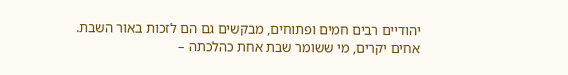יהודיים רבים חמים ופתוחים, מבקשים גם הם לזכות באור השבת. אחים יקרים, מי ששומר שבת אחת כהלכתה –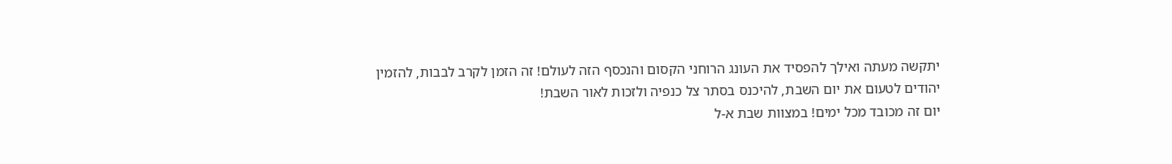יתקשה מעתה ואילך להפסיד את העונג הרוחני הקסום והנכסף הזה לעולם! זה הזמן לקרב לבבות, להזמין יהודים לטעום את יום השבת, להיכנס בסתר צל כנפיה ולזכות לאור השבת!
יום זה מכובד מכל ימים! במצוות שבת א-ל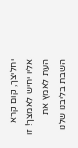יחליצך, קום קרא אליו יחיש לאמצך! זו העת לאמץ את השבת בליבנו שלנו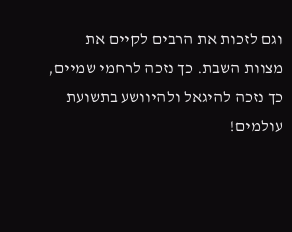וגם לזכות את הרבים לקיים את מצוות השבת. כך נזכה לרחמי שמיים, כך נזכה להיגאל ולהיוושע בתשועת עולמים!